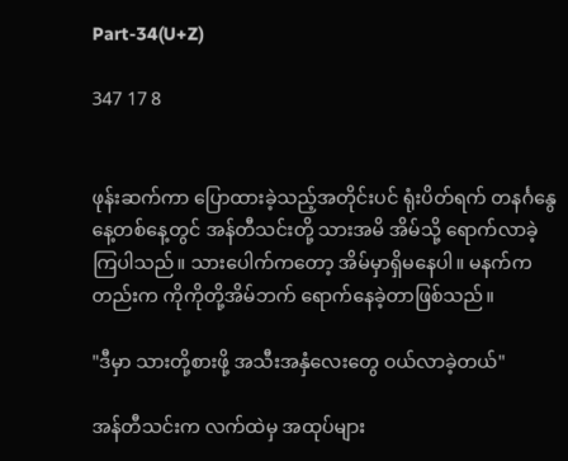Part-34(U+Z)

347 17 8


ဖုန်းဆက်ကာ ပြောထားခဲ့သည့်အတိုင်းပင် ရုံးပိတ်ရက် တနင်္ဂနွေနေ့တစ်နေ့တွင် အန်တီသင်းတို့ သားအမိ အိမ်သို့ ရောက်လာခဲ့ကြပါသည်။ သားပေါက်ကတော့ အိမ်မှာရှိမနေပါ။ မနက်ကတည်းက ကိုကိုတို့အိမ်ဘက် ရောက်နေခဲ့တာဖြစ်သည်။

"ဒီမှာ သားတို့စားဖို့ အသီးအနှံလေးတွေ ဝယ်လာခဲ့တယ်"

အန်တီသင်းက လက်ထဲမှ အထုပ်များ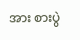အား စားပွဲ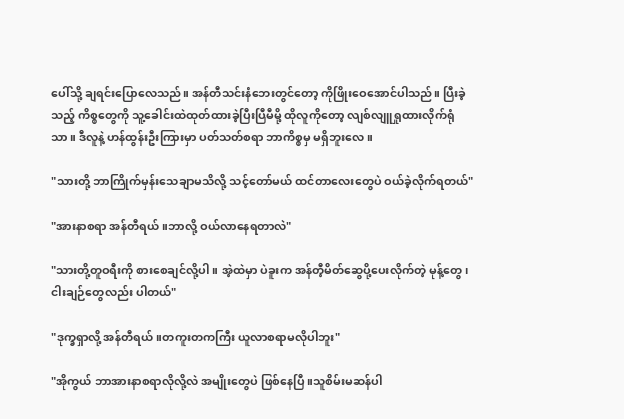ပေါ်သို့ ချရင်းပြောလေသည်။ အန်တီသင်းနံဘေးတွင်တော့ ကိုဖြိုးဝေအောင်ပါသည်။ ပြီးခဲ့သည့် ကိစ္စတွေကို သူ့ခေါင်းထဲထုတ်ထားခဲ့ပြီးပြီမီမို့ ထိုလူကိုတော့ လျစ်လျူရှုထားလိုက်ရုံသာ။ ဒီလူနဲ့ ဟန်ထွန်းဦးကြားမှာ ပတ်သတ်စရာ ဘာကိစ္စမှ မရှိဘူးလေ။

"သားတို့ ဘာကြိုက်မှန်းသေချာမသိလို့ သင့်တော်မယ် ထင်တာလေးတွေပဲ ဝယ်ခဲ့လိုက်ရတယ်"

"အားနာစရာ အန်တီရယ်။ဘာလို့ ဝယ်လာနေရတာလဲ"

"သားတို့တူဝရီးကို စားစေချင်လို့ပါ။ အဲ့ထဲမှာ ပဲခူးက အန်တီ့မိတ်ဆွေပို့ပေးလိုက်တဲ့ မုန့်တွေ၊ ငါးချဉ်တွေလည်း ပါတယ်"

"ဒုက္ခရှာလို့ အန်တီရယ်။တကူးတကကြီး ယူလာစရာမလိုပါဘူး"

"အိုကွယ် ဘာအားနာစရာလိုလို့လဲ အမျိုးတွေပဲ ဖြစ်နေပြီ။သူစိမ်းမဆန်ပါ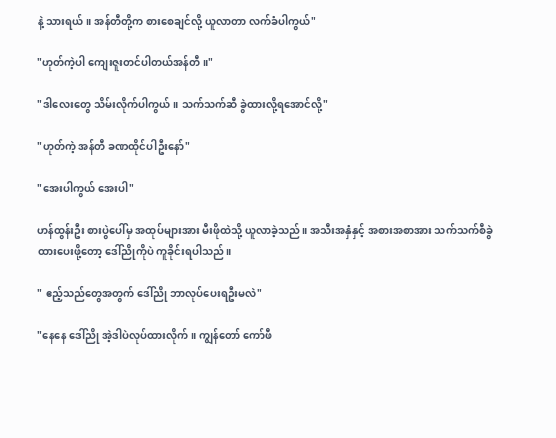နဲ့ သားရယ်။ အန်တီတို့က စားစေချင်လို့ ယူလာတာ လက်ခံပါကွယ်"

"ဟုတ်ကဲ့ပါ ကျေးဇူးတင်ပါတယ်အန်တီ။"

"ဒါလေးတွေ သိမ်းလိုက်ပါကွယ်။ သက်သက်ဆီ ခွဲထားလို့ရအောင်လို့"

"ဟုတ်ကဲ့ အန်တီ ခဏထိုင်ပါဦးနော်"

"အေးပါကွယ် အေးပါ"

ဟန်ထွန်းဦး စားပွဲပေါ်မှ အထုပ်များအား မီးဖိုထဲသို့ ယူလာခဲ့သည်။ အသီးအနှံနှင့် အစားအစာအား သက်သက်စီခွဲထားပေးဖို့တော့ ဒေါ်ညိုကိုပဲ ကူခိုင်းရပါသည်။

" ဧည့်သည်တွေအတွက် ဒေါ်ညို ဘာလုပ်ပေးရဦးမလဲ"

"နေနေ ဒေါ်ညို အဲ့ဒါပဲလုပ်ထားလိုက်။ ကျွန်တော် ကော်ဖီ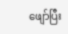ဖျော်ပြီး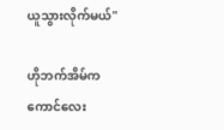ယူသွားလိုက်မယ်"

ဟိုဘက်အိမ်ကကောင်လေး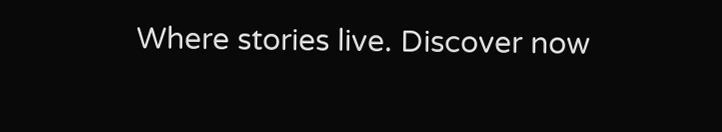Where stories live. Discover now